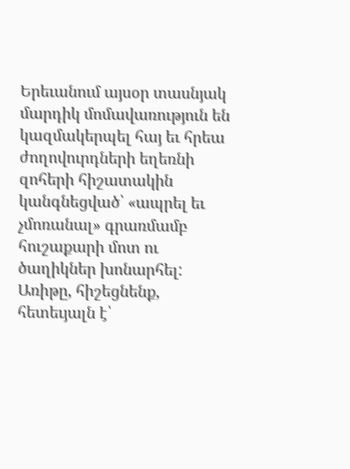Երեւանում այսօր տասնյակ մարդիկ մոմավառություն են կազմակերպել հայ եւ հրեա ժողովուրդների եղեռնի զոհերի հիշատակին կանգնեցված՝ «ապրել եւ չմոռանալ» գրառմամբ հուշաքարի մոտ ու ծաղիկներ խոնարհել: Առիթը, հիշեցնենք, հետեւյալն է՝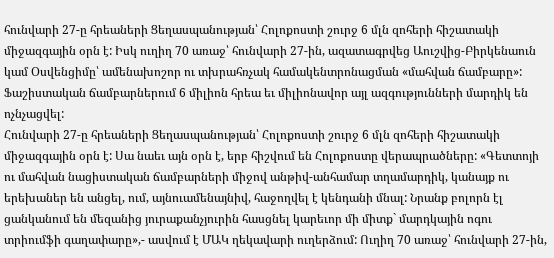հունվարի 27-ը հրեաների Ցեղասպանության՝ Հոլոքոստի շուրջ 6 մլն զոհերի հիշատակի միջազգային օրն է: Իսկ ուղիղ 70 առաջ՝ հունվարի 27-ին, ազատագրվեց Աուշվից-Բիրկենաուն կամ Օսվենցիմը՝ ամենախոշոր ու տխրահռչակ համակենտրոնացման «մահվան ճամբարը»: Ֆաշիստական ճամբարներում 6 միլիոն հրեա եւ միլիոնավոր այլ ազգությունների մարդիկ են ոչնչացվել:
Հունվարի 27-ը հրեաների Ցեղասպանության՝ Հոլոքոստի շուրջ 6 մլն զոհերի հիշատակի միջազգային օրն է: Սա նաեւ այն օրն է, երբ հիշվում են Հոլոքոստը վերապրածները: «Գետտոյի ու մահվան նացիստական ճամբարների միջով անթիվ-անհամար տղամարդիկ, կանայք ու երեխաներ են անցել, ում, այնուամենայնիվ, հաջողվել է կենդանի մնալ: Նրանք բոլորն էլ ցանկանում են մեզանից յուրաքանչյուրին հասցնել կարեւոր մի միտք` մարդկային ոգու տրիումֆի գաղափարը»,- ասվում է ՄԱԿ ղեկավարի ուղերձում: Ուղիղ 70 առաջ՝ հունվարի 27-ին,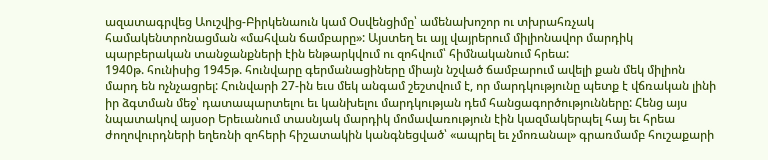ազատագրվեց Աուշվից-Բիրկենաուն կամ Օսվենցիմը՝ ամենախոշոր ու տխրահռչակ համակենտրոնացման «մահվան ճամբարը»: Այստեղ եւ այլ վայրերում միլիոնավոր մարդիկ պարբերական տանջանքների էին ենթարկվում ու զոհվում՝ հիմնականում հրեա:
1940թ. հունիսից 1945թ. հունվարը գերմանացիները միայն նշված ճամբարում ավելի քան մեկ միլիոն մարդ են ոչնչացրել: Հունվարի 27-ին եւս մեկ անգամ շեշտվում է, որ մարդկությունը պետք է վճռական լինի իր ձգտման մեջ՝ դատապարտելու եւ կանխելու մարդկության դեմ հանցագործությունները: Հենց այս նպատակով այսօր Երեւանում տասնյակ մարդիկ մոմավառություն էին կազմակերպել հայ եւ հրեա ժողովուրդների եղեռնի զոհերի հիշատակին կանգնեցված՝ «ապրել եւ չմոռանալ» գրառմամբ հուշաքարի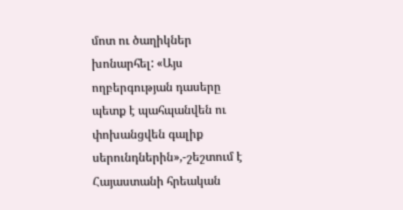մոտ ու ծաղիկներ խոնարհել: «Այս ողբերգության դասերը պետք է պահպանվեն ու փոխանցվեն գալիք սերունդներին»,-շեշտում է Հայաստանի հրեական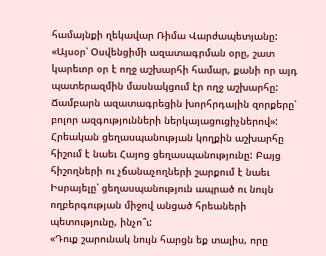համայնքի ղեկավար Ռիմա Վարժապետյանը:
«Այսօր՝ Օսվենցիմի ազատագրման օրը, շատ կարեւոր օր է ողջ աշխարհի համար, քանի որ այդ պատերազմին մասնակցում էր ողջ աշխարհը: Ճամբարն ազատագրեցին խորհրդային զորքերը՝ բոլոր ազգությունների ներկայացուցիչներով»:
Հրեական ցեղասպանության կողքին աշխարհը հիշում է նաեւ Հայոց ցեղասպանությունը: Բայց հիշողների ու չճանաչողների շարքում է նաեւ Իսրայելը՝ ցեղասպանություն ապրած ու նույն ողբերգության միջով անցած հրեաների պետությունը, ինչո՞ւ:
«Դուք շարունակ նույն հարցն եք տալիս, որը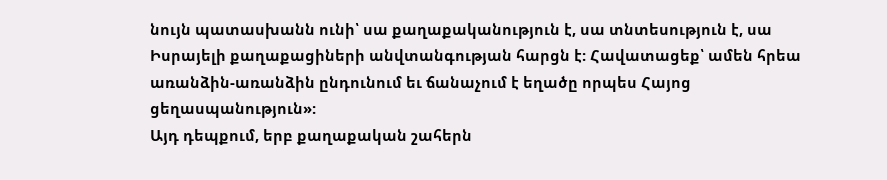նույն պատասխանն ունի՝ սա քաղաքականություն է, սա տնտեսություն է, սա Իսրայելի քաղաքացիների անվտանգության հարցն է: Հավատացեք՝ ամեն հրեա առանձին-առանձին ընդունում եւ ճանաչում է եղածը որպես Հայոց ցեղասպանություն»:
Այդ դեպքում, երբ քաղաքական շահերն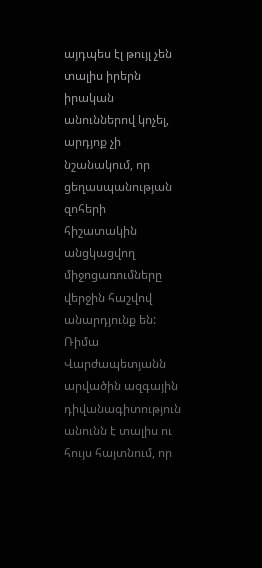այդպես էլ թույլ չեն տալիս իրերն իրական անուններով կոչել, արդյոք չի նշանակում, որ ցեղասպանության զոհերի հիշատակին անցկացվող միջոցառումները վերջին հաշվով անարդյունք են:
Ռիմա Վարժապետյանն արվածին ազգային դիվանագիտություն անունն է տալիս ու հույս հայտնում, որ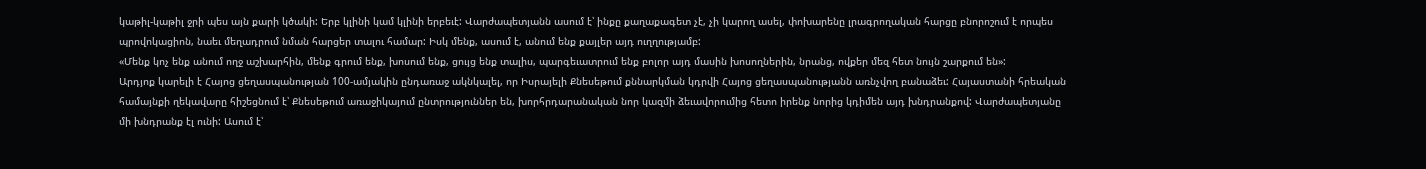կաթիլ-կաթիլ ջրի պես այն քարի կծակի: Երբ կլինի կամ կլինի երբեւէ: Վարժապետյանն ասում է՝ ինքը քաղաքագետ չէ, չի կարող ասել, փոխարենը լրագրողական հարցը բնորոշում է որպես պրովոկացիոն, նաեւ մեղադրում նման հարցեր տալու համար: Իսկ մենք, ասում է, անում ենք քայլեր այդ ուղղությամբ:
«Մենք կոչ ենք անում ողջ աշխարհին, մենք գրում ենք, խոսում ենք, ցույց ենք տալիս, պարգեւատրում ենք բոլոր այդ մասին խոսողներին, նրանց, ովքեր մեզ հետ նույն շարքում են»:
Արդյոք կարելի է Հայոց ցեղասպանության 100-ամյակին ընդառաջ ակնկալել, որ Իսրայելի Քնեսեթում քննարկման կդրվի Հայոց ցեղասպանությանն առնչվող բանաձեւ: Հայաստանի հրեական համայնքի ղեկավարը հիշեցնում է՝ Քնեսեթում առաջիկայում ընտրություններ են, խորհրդարանական նոր կազմի ձեւավորումից հետո իրենք նորից կդիմեն այդ խնդրանքով: Վարժապետյանը մի խնդրանք էլ ունի: Ասում է՝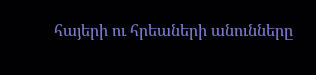հայերի ու հրեաների անունները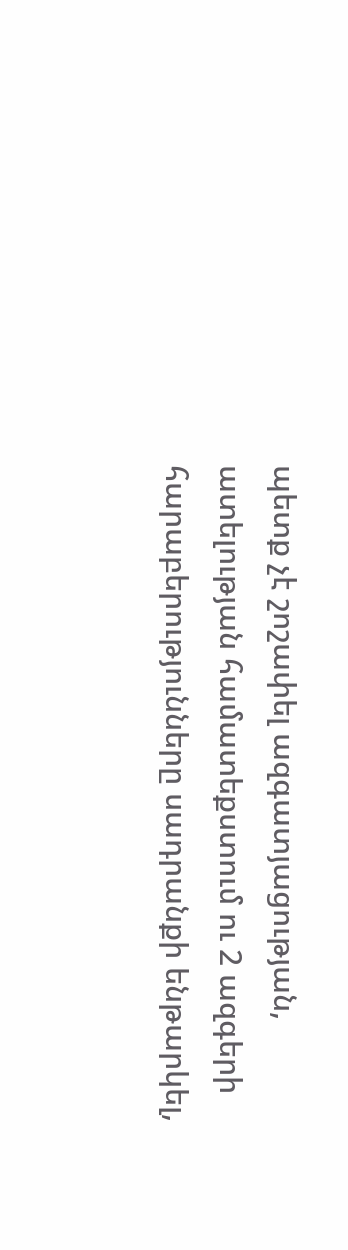պետք չէ շոշափել ազգատյացության, ատելության համատեքստում ու 2 ազգերի հարաբերությունները սադրանքի ենթարկել,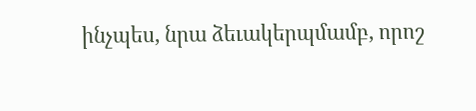ինչպես, նրա ձեւակերպմամբ, որոշ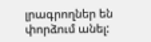լրագրողներ են փորձում անել: